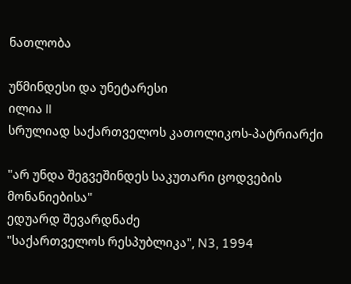ნათლობა

უწმინდესი და უნეტარესი
ილია II
სრულიად საქართველოს კათოლიკოს-პატრიარქი

"არ უნდა შეგვეშინდეს საკუთარი ცოდვების მონანიებისა"
ედუარდ შევარდნაძე
"საქართველოს რესპუბლიკა", N3, 1994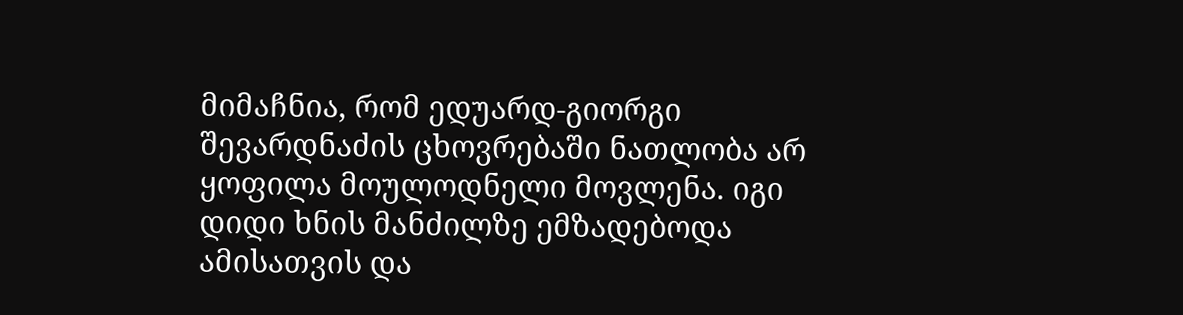მიმაჩნია, რომ ედუარდ-გიორგი შევარდნაძის ცხოვრებაში ნათლობა არ ყოფილა მოულოდნელი მოვლენა. იგი დიდი ხნის მანძილზე ემზადებოდა ამისათვის და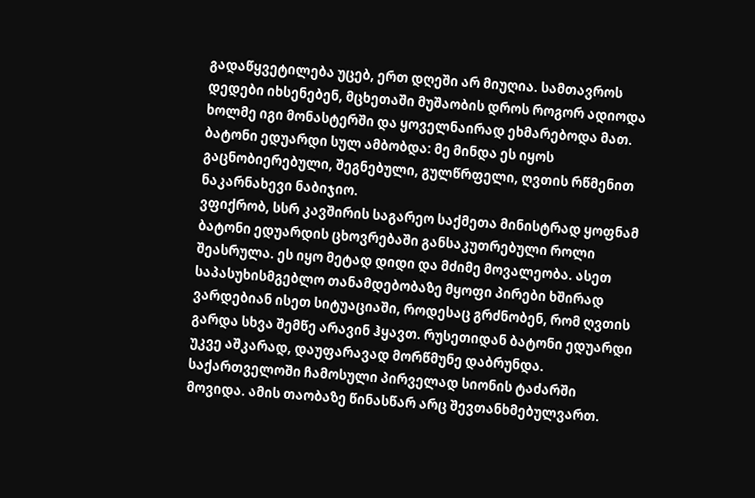გადაწყვეტილება უცებ, ერთ დღეში არ მიუღია. სამთავროს დედები იხსენებენ, მცხეთაში მუშაობის დროს როგორ ადიოდა ხოლმე იგი მონასტერში და ყოველნაირად ეხმარებოდა მათ.
ბატონი ედუარდი სულ ამბობდა: მე მინდა ეს იყოს გაცნობიერებული, შეგნებული, გულწრფელი, ღვთის რწმენით ნაკარნახევი ნაბიჯიო.
ვფიქრობ, სსრ კავშირის საგარეო საქმეთა მინისტრად ყოფნამ ბატონი ედუარდის ცხოვრებაში განსაკუთრებული როლი შეასრულა. ეს იყო მეტად დიდი და მძიმე მოვალეობა. ასეთ საპასუხისმგებლო თანამდებობაზე მყოფი პირები ხშირად ვარდებიან ისეთ სიტუაციაში, როდესაც გრძნობენ, რომ ღვთის გარდა სხვა შემწე არავინ ჰყავთ. რუსეთიდან ბატონი ედუარდი უკვე აშკარად, დაუფარავად მორწმუნე დაბრუნდა. საქართველოში ჩამოსული პირველად სიონის ტაძარში მოვიდა. ამის თაობაზე წინასწარ არც შევთანხმებულვართ.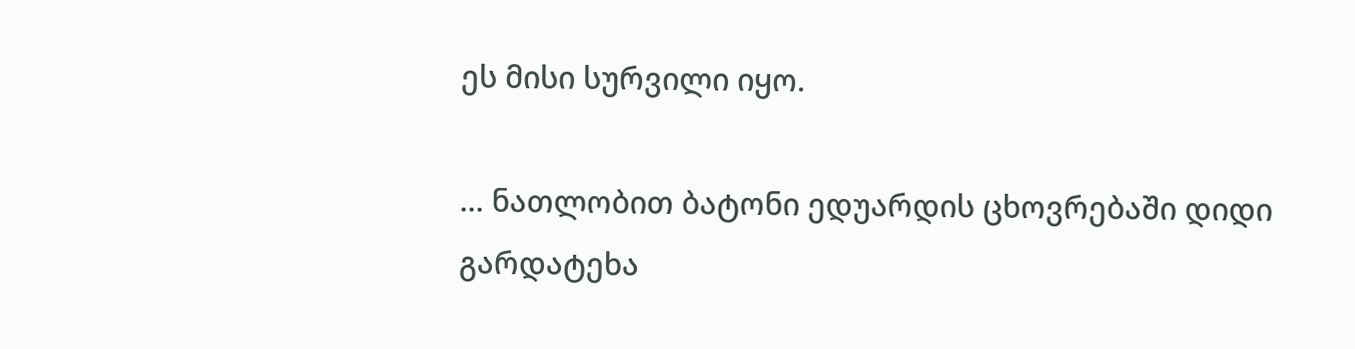ეს მისი სურვილი იყო.

... ნათლობით ბატონი ედუარდის ცხოვრებაში დიდი გარდატეხა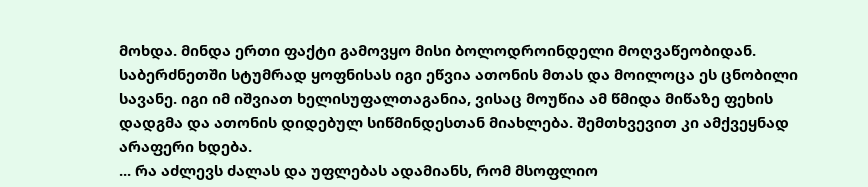მოხდა. მინდა ერთი ფაქტი გამოვყო მისი ბოლოდროინდელი მოღვაწეობიდან. საბერძნეთში სტუმრად ყოფნისას იგი ეწვია ათონის მთას და მოილოცა ეს ცნობილი სავანე. იგი იმ იშვიათ ხელისუფალთაგანია, ვისაც მოუწია ამ წმიდა მიწაზე ფეხის დადგმა და ათონის დიდებულ სიწმინდესთან მიახლება. შემთხვევით კი ამქვეყნად არაფერი ხდება.
... რა აძლევს ძალას და უფლებას ადამიანს, რომ მსოფლიო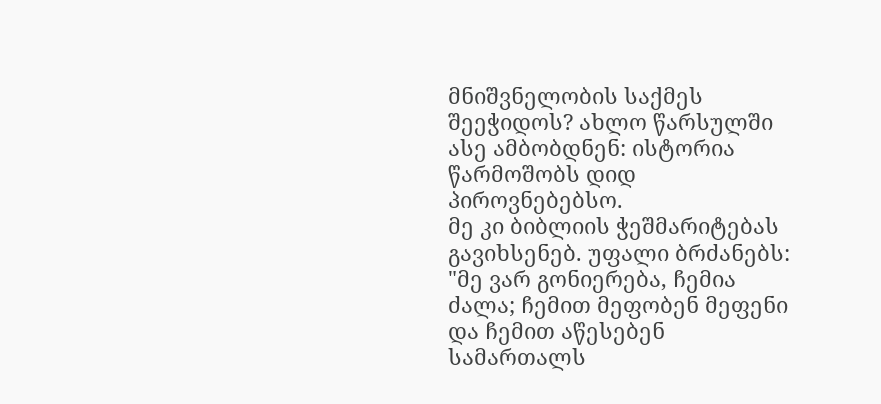მნიშვნელობის საქმეს შეეჭიდოს? ახლო წარსულში ასე ამბობდნენ: ისტორია წარმოშობს დიდ პიროვნებებსო.
მე კი ბიბლიის ჭეშმარიტებას გავიხსენებ. უფალი ბრძანებს: "მე ვარ გონიერება, ჩემია ძალა; ჩემით მეფობენ მეფენი და ჩემით აწესებენ სამართალს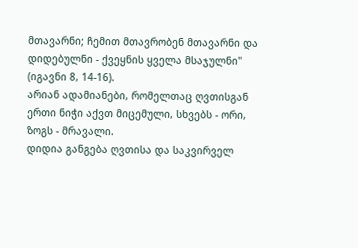მთავარნი; ჩემით მთავრობენ მთავარნი და დიდებულნი - ქვეყნის ყველა მსაჯულნი" (იგავნი 8, 14-16).
არიან ადამიანები, რომელთაც ღვთისგან ერთი ნიჭი აქვთ მიცემული, სხვებს - ორი, ზოგს - მრავალი.
დიდია განგება ღვთისა და საკვირველ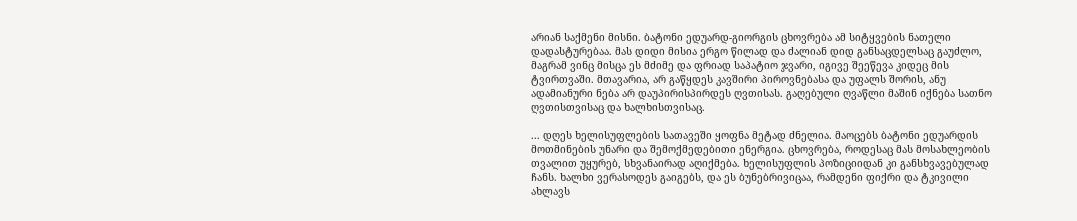არიან საქმენი მისნი. ბატონი ედუარდ-გიორგის ცხოვრება ამ სიტყვების ნათელი დადასტურებაა. მას დიდი მისია ერგო წილად და ძალიან დიდ განსაცდელსაც გაუძლო, მაგრამ ვინც მისცა ეს მძიმე და ფრიად საპატიო ჯვარი, იგივე შეეწევა კიდეც მის ტვირთვაში. მთავარია, არ გაწყდეს კავშირი პიროვნებასა და უფალს შორის, ანუ ადამიანური ნება არ დაუპირისპირდეს ღვთისას. გაღებული ღვაწლი მაშინ იქნება სათნო ღვთისთვისაც და ხალხისთვისაც.

... დღეს ხელისუფლების სათავეში ყოფნა მეტად ძნელია. მაოცებს ბატონი ედუარდის მოთმინების უნარი და შემოქმედებითი ენერგია. ცხოვრება, როდესაც მას მოსახლეობის თვალით უყურებ, სხვანაირად აღიქმება. ხელისუფლის პოზიციიდან კი განსხვავებულად ჩანს. ხალხი ვერასოდეს გაიგებს, და ეს ბუნებრივიცაა, რამდენი ფიქრი და ტკივილი ახლავს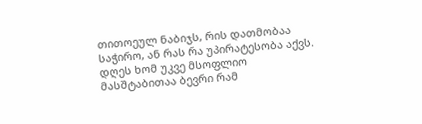თითოეულ ნაბიჯს, რის დათმობაა საჭირო, ან რას რა უპირატესობა აქვს. დღეს ხომ უკვე მსოფლიო მასშტაბითაა ბევრი რამ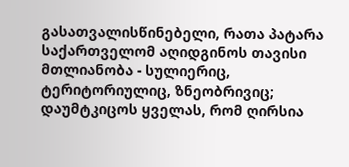გასათვალისწინებელი, რათა პატარა საქართველომ აღიდგინოს თავისი მთლიანობა - სულიერიც, ტერიტორიულიც, ზნეობრივიც; დაუმტკიცოს ყველას, რომ ღირსია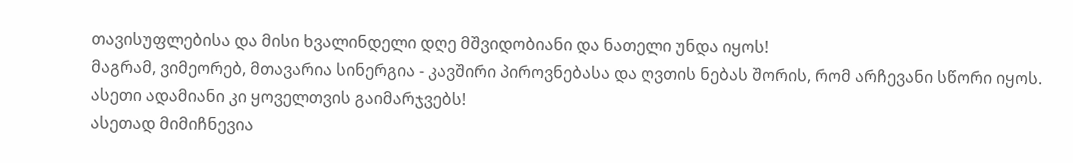თავისუფლებისა და მისი ხვალინდელი დღე მშვიდობიანი და ნათელი უნდა იყოს!
მაგრამ, ვიმეორებ, მთავარია სინერგია - კავშირი პიროვნებასა და ღვთის ნებას შორის, რომ არჩევანი სწორი იყოს. ასეთი ადამიანი კი ყოველთვის გაიმარჯვებს!
ასეთად მიმიჩნევია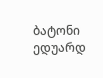ბატონი ედუარდ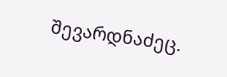შევარდნაძეც.